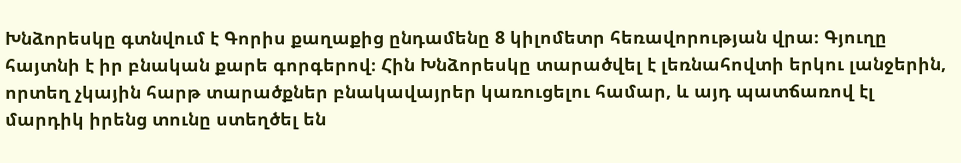Խնձորեսկը գտնվում է Գորիս քաղաքից ընդամենը 8 կիլոմետր հեռավորության վրա։ Գյուղը հայտնի է իր բնական քարե գորգերով։ Հին Խնձորեսկը տարածվել է լեռնահովտի երկու լանջերին, որտեղ չկային հարթ տարածքներ բնակավայրեր կառուցելու համար, և այդ պատճառով էլ մարդիկ իրենց տունը ստեղծել են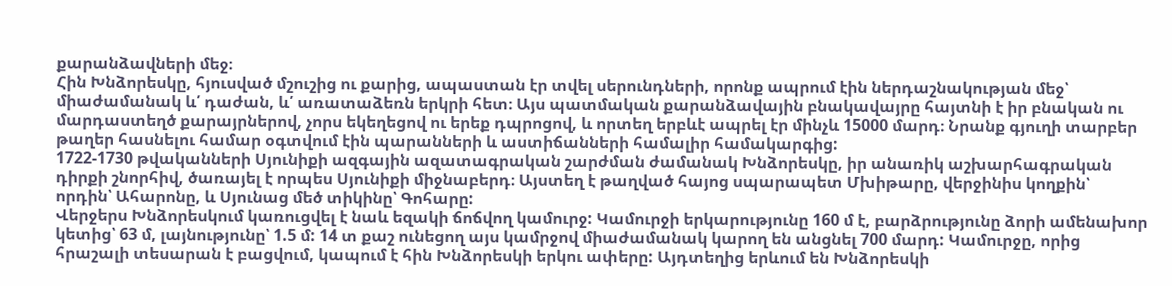քարանձավների մեջ։
Հին Խնձորեսկը, հյուսված մշուշից ու քարից, ապաստան էր տվել սերունդների, որոնք ապրում էին ներդաշնակության մեջ՝ միաժամանակ և՛ դաժան, և՛ առատաձեռն երկրի հետ։ Այս պատմական քարանձավային բնակավայրը հայտնի է իր բնական ու մարդաստեղծ քարայրներով, չորս եկեղեցով ու երեք դպրոցով, և որտեղ երբևէ ապրել էր մինչև 15000 մարդ։ Նրանք գյուղի տարբեր թաղեր հասնելու համար օգտվում էին պարանների և աստիճանների համալիր համակարգից:
1722-1730 թվականների Սյունիքի ազգային ազատագրական շարժման ժամանակ Խնձորեսկը, իր անառիկ աշխարհագրական դիրքի շնորհիվ, ծառայել է որպես Սյունիքի միջնաբերդ։ Այստեղ է թաղված հայոց սպարապետ Մխիթարը, վերջինիս կողքին՝ որդին՝ Ահարոնը, և Սյունաց մեծ տիկինը՝ Գոհարը:
Վերջերս Խնձորեսկում կառուցվել է նաև եզակի ճոճվող կամուրջ: Կամուրջի երկարությունը 160 մ է, բարձրությունը ձորի ամենախոր կետից՝ 63 մ, լայնությունը՝ 1.5 մ: 14 տ քաշ ունեցող այս կամրջով միաժամանակ կարող են անցնել 700 մարդ: Կամուրջը, որից հրաշալի տեսարան է բացվում, կապում է հին Խնձորեսկի երկու ափերը: Այդտեղից երևում են Խնձորեսկի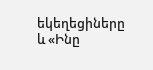եկեղեցիները և «Ինը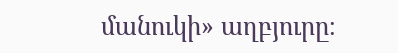մանուկի» աղբյուրը։